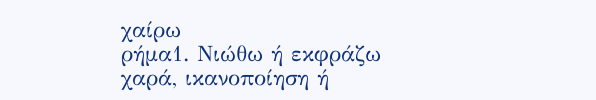χαίρω
ρήμα1. Νιώθω ή εκφράζω χαρά, ικανοποίηση ή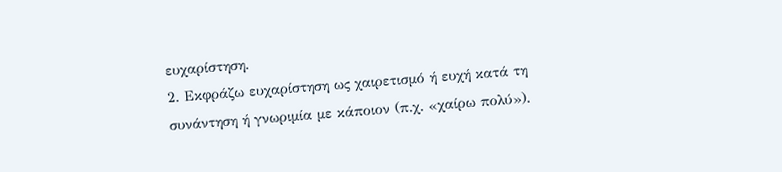ευχαρίστηση.
2. Εκφράζω ευχαρίστηση ως χαιρετισμό ή ευχή κατά τη συνάντηση ή γνωριμία με κάποιον (π.χ. «χαίρω πολύ»).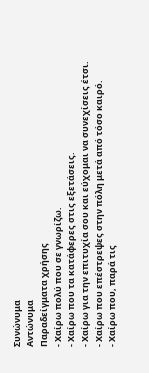Συνώνυμα
Αντώνυμα
Παραδείγματα χρήσης
- Χαίρω πολύ που σε γνωρίζω.
- Χαίρω που τα κατάφερες στις εξετάσεις.
- Χαίρω για την επιτυχία σου και εύχομαι να συνεχίσεις έτσι.
- Χαίρω που επέστρεψες στην πόλη μετά από τόσο καιρό.
- Χαίρω που, παρά τις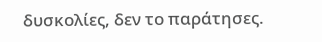δυσκολίες, δεν το παράτησες.